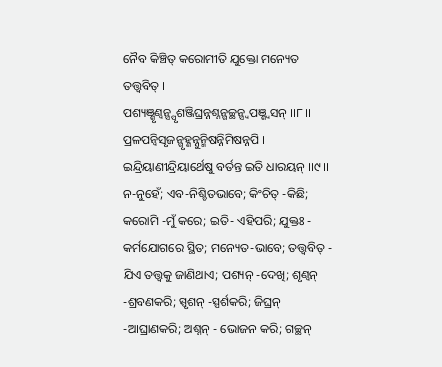ନୈବ କିଞ୍ଚିତ୍ କରୋମୀତି ଯୁକ୍ତୋ ମନ୍ୟେତ ତତ୍ତ୍ୱବିତ୍ ।
ପଶ୍ୟଞ୍ଶୃଣ୍ୱନ୍ସ୍ପୃଶଞ୍ଜିଘ୍ରନ୍ନଶ୍ନନ୍ଗଚ୍ଛନ୍ସ୍ୱପଞ୍ଶ୍ୱସନ୍ ।।୮।।
ପ୍ରଳପନ୍ବିସୃଜନ୍ଗୃହ୍ଣନ୍ନୁନ୍ମିଷନ୍ନିମିଷନ୍ନପି ।
ଇନ୍ଦ୍ରିୟାଣୀନ୍ଦ୍ରିୟାର୍ଥେଷୁ ବର୍ତନ୍ତ ଇତି ଧାରୟନ୍ ।।୯।।
ନ-ନୁହେଁ; ଏବ-ନିଶ୍ଚିତଭାବେ; କିଂଚିତ୍ -କିଛି; କରୋମି -ମୁଁ କରେ; ଇତି- ଏହିପରି; ଯୁକ୍ତଃ - କର୍ମଯୋଗରେ ସ୍ଥିତ; ମନ୍ୟେତ-ଭାବେ; ତତ୍ତ୍ୱବିତ୍ - ଯିଏ ତତ୍ତ୍ୱକୁ ଜାଣିଥାଏ; ପଶ୍ୟନ୍ -ଦେଖି; ଶୃଣ୍ୱନ୍ -ଶ୍ରବଣକରି; ସ୍ପୃଶନ୍ -ସ୍ପର୍ଶକରି; ଜିଘ୍ରନ୍ -ଆଘ୍ରାଣକରି; ଅଶ୍ନନ୍ - ଭୋଜନ କରି; ଗଚ୍ଛନ୍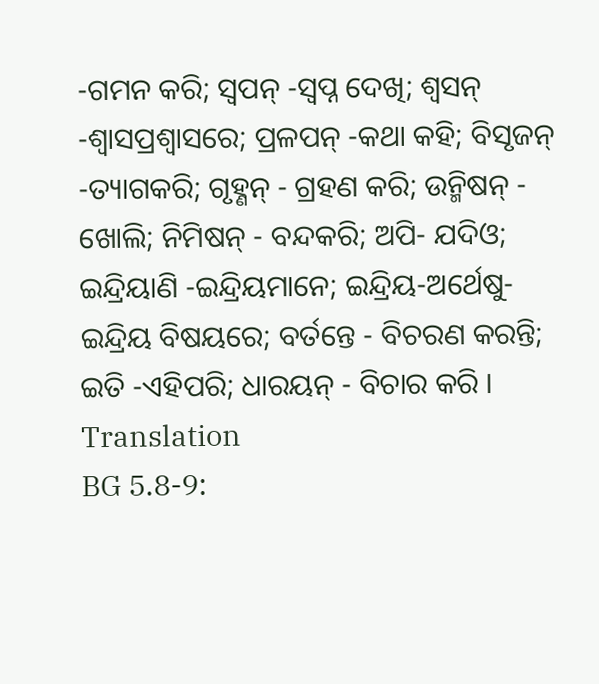-ଗମନ କରି; ସ୍ୱପନ୍ -ସ୍ୱପ୍ନ ଦେଖି; ଶ୍ୱସନ୍ -ଶ୍ୱାସପ୍ରଶ୍ୱାସରେ; ପ୍ରଳପନ୍ -କଥା କହି; ବିସୃଜନ୍ -ତ୍ୟାଗକରି; ଗୃହ୍ଣନ୍ - ଗ୍ରହଣ କରି; ଉନ୍ମିଷନ୍ - ଖୋଲି; ନିମିଷନ୍ - ବନ୍ଦକରି; ଅପି- ଯଦିଓ; ଇନ୍ଦ୍ରିୟାଣି -ଇନ୍ଦ୍ରିୟମାନେ; ଇନ୍ଦ୍ରିୟ-ଅର୍ଥେଷୁ- ଇନ୍ଦ୍ରିୟ ବିଷୟରେ; ବର୍ତନ୍ତେ - ବିଚରଣ କରନ୍ତି; ଇତି -ଏହିପରି; ଧାରୟନ୍ - ବିଚାର କରି ।
Translation
BG 5.8-9: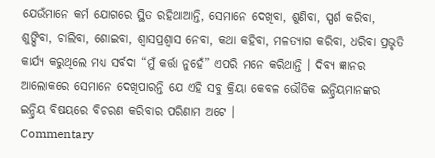ଯେଉଁମାନେ କର୍ମ ଯୋଗରେ ସ୍ଥିତ ରହିଥାଆନ୍ତି, ସେମାନେ ଦେଖିବା, ଶୁଣିବା, ସ୍ପର୍ଶ କରିବା, ଶୁଙ୍ଘିବା, ଚାଲିବା, ଶୋଇବା, ଶ୍ୱାସପ୍ରଶ୍ୱାସ ନେବା, କଥା କହିବା, ମଳତ୍ୟାଗ କରିବା, ଧରିବା ପ୍ରଭୃତି କାର୍ଯ୍ୟ କରୁଥିଲେ ମଧ୍ୟ ସର୍ବଦା “ମୁଁ କର୍ତ୍ତା ନୁହେଁ” ଏପରି ମନେ କରିଥାନ୍ତି । ଦିବ୍ୟ ଜ୍ଞାନର ଆଲୋକରେ ସେମାନେ ଦେଖିପାରନ୍ତି ଯେ ଏହି ସବୁ କ୍ରିୟା କେବଳ ଭୌତିକ ଇନ୍ଦ୍ରିୟମାନଙ୍କର ଇନ୍ଦ୍ରିୟ ବିଷୟରେ ବିଚରଣ କରିବାର ପରିଣାମ ଅଟେ ।
Commentary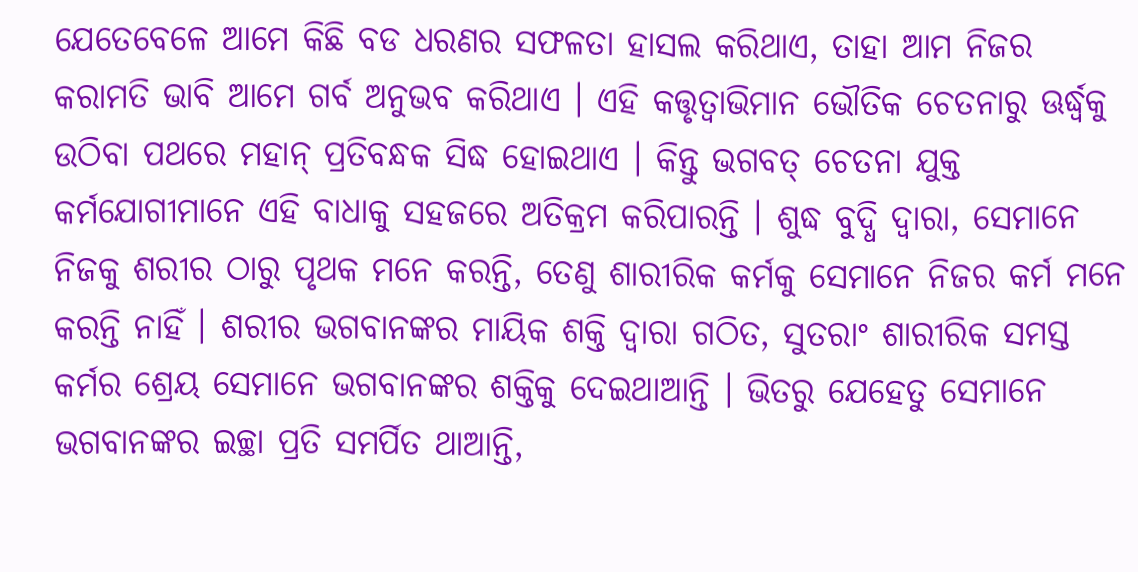ଯେତେବେଳେ ଆମେ କିଛି ବଡ ଧରଣର ସଫଳତା ହାସଲ କରିଥାଏ, ତାହା ଆମ ନିଜର କରାମତି ଭାବି ଆମେ ଗର୍ବ ଅନୁଭବ କରିଥାଏ । ଏହି କତ୍ତୃତ୍ୱାଭିମାନ ଭୌତିକ ଚେତନାରୁ ଊର୍ଦ୍ଧ୍ୱକୁ ଉଠିବା ପଥରେ ମହାନ୍ ପ୍ରତିବନ୍ଧକ ସିଦ୍ଧ ହୋଇଥାଏ । କିନ୍ତୁ ଭଗବତ୍ ଚେତନା ଯୁକ୍ତ କର୍ମଯୋଗୀମାନେ ଏହି ବାଧାକୁ ସହଜରେ ଅତିକ୍ରମ କରିପାରନ୍ତି । ଶୁଦ୍ଧ ବୁଦ୍ଧି ଦ୍ୱାରା, ସେମାନେ ନିଜକୁ ଶରୀର ଠାରୁ ପୃଥକ ମନେ କରନ୍ତି, ତେଣୁ ଶାରୀରିକ କର୍ମକୁ ସେମାନେ ନିଜର କର୍ମ ମନେ କରନ୍ତି ନାହିଁ । ଶରୀର ଭଗବାନଙ୍କର ମାୟିକ ଶକ୍ତି ଦ୍ୱାରା ଗଠିତ, ସୁତରାଂ ଶାରୀରିକ ସମସ୍ତ କର୍ମର ଶ୍ରେୟ ସେମାନେ ଭଗବାନଙ୍କର ଶକ୍ତିକୁ ଦେଇଥାଆନ୍ତି । ଭିତରୁ ଯେହେତୁ ସେମାନେ ଭଗବାନଙ୍କର ଇଚ୍ଛା ପ୍ରତି ସମର୍ପିତ ଥାଆନ୍ତି,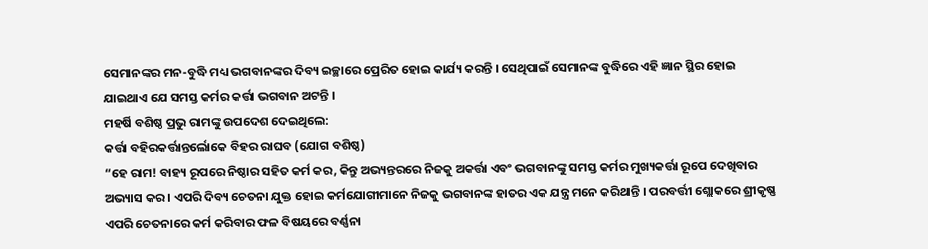ସେମାନଙ୍କର ମନ-ବୁଦ୍ଧି ମଧ୍ୟ ଭଗବାନଙ୍କର ଦିବ୍ୟ ଇଚ୍ଛାରେ ପ୍ରେରିତ ହୋଇ କାର୍ଯ୍ୟ କରନ୍ତି । ସେଥିପାଇଁ ସେମାନଙ୍କ ବୁଦ୍ଧିରେ ଏହି ଜ୍ଞାନ ସ୍ଥିର ହୋଇ ଯାଇଥାଏ ଯେ ସମସ୍ତ କର୍ମର କର୍ତ୍ତା ଭଗବାନ ଅଟନ୍ତି ।
ମହର୍ଷି ବଶିଷ୍ଠ ପ୍ରଭୁ ରାମଙ୍କୁ ଉପଦେଶ ଦେଇଥିଲେ:
କର୍ତ୍ତା ବହିରକର୍ତ୍ତାନ୍ତର୍ଲୋକେ ବିହର ରାଘବ (ଯୋଗ ବଶିଷ୍ଠ)
“ହେ ରାମ! ବାହ୍ୟ ରୂପରେ ନିଷ୍ଠାର ସହିତ କର୍ମ କର, କିନ୍ତୁ ଅଭ୍ୟନ୍ତରରେ ନିଜକୁ ଅକର୍ତ୍ତା ଏବଂ ଭଗବାନଙ୍କୁ ସମସ୍ତ କର୍ମର ମୁଖ୍ୟକର୍ତ୍ତା ରୂପେ ଦେଖିବାର ଅଭ୍ୟାସ କର । ଏପରି ଦିବ୍ୟ ଚେତନା ଯୁକ୍ତ ହୋଇ କର୍ମଯୋଗୀମାନେ ନିଜକୁ ଭଗବାନଙ୍କ ହାତର ଏକ ଯନ୍ତ୍ର ମନେ କରିଥାନ୍ତି । ପରବର୍ତ୍ତୀ ଶ୍ଲୋକରେ ଶ୍ରୀକୃଷ୍ଣ ଏପରି ଚେତନାରେ କର୍ମ କରିବାର ଫଳ ବିଷୟରେ ବର୍ଣ୍ଣନା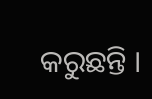କରୁଛନ୍ତି ।